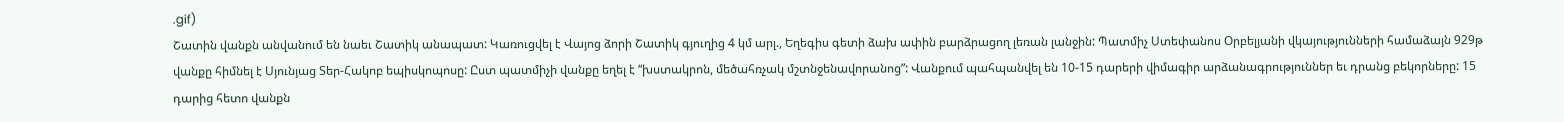.gif)
Շատին վանքն անվանում են նաեւ Շատիկ անապատ: Կառուցվել է Վայոց ձորի Շատիկ գյուղից 4 կմ արլ., Եղեգիս գետի ձախ ափին բարձրացող լեռան լանջին: Պատմիչ Ստեփանոս Օրբելյանի վկայությունների համաձայն 929թ վանքը հիմնել է Սյունյաց Տեր-Հակոբ եպիսկոպոսը: Ըստ պատմիչի վանքը եղել է “խստակրոն, մեծահռչակ մշտնջենավորանոց”: Վանքում պահպանվել են 10-15 դարերի վիմագիր արձանագրություններ եւ դրանց բեկորները: 15 դարից հետո վանքն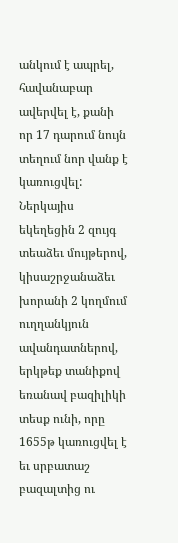անկում է ապրել, հավանաբար ավերվել է, քանի որ 17 դարում նույն տեղում նոր վանք է կառուցվել: Ներկայիս եկեղեցին 2 զույգ տեաձեւ մույթերով, կիսաշրջանաձեւ խորանի 2 կողմում ուղղանկյուն ավանդատներով, երկթեք տանիքով եռանավ բազիլիկի տեսք ունի, որը 1655թ կառուցվել է եւ սրբատաշ բազալտից ու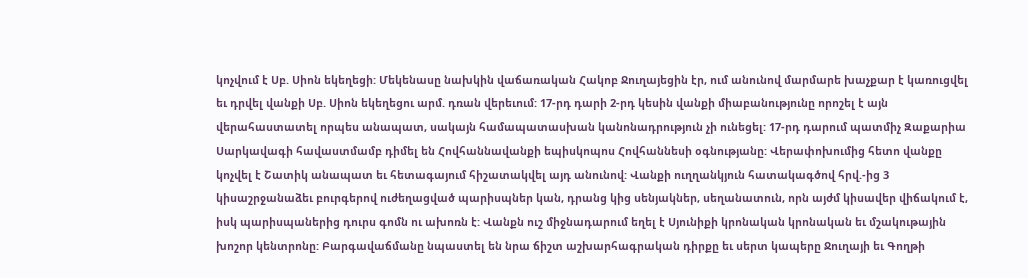կոչվում է Սբ. Սիոն եկեղեցի: Մեկենասը նախկին վաճառական Հակոբ Ջուղայեցին էր, ում անունով մարմարե խաչքար է կառուցվել եւ դրվել վանքի Սբ. Սիոն եկեղեցու արմ. դռան վերեւում: 17-րդ դարի 2-րդ կեսին վանքի միաբանությունը որոշել է այն վերահաստատել որպես անապատ, սակայն համապատասխան կանոնադրություն չի ունեցել: 17-րդ դարում պատմիչ Զաքարիա Սարկավագի հավաստմամբ դիմել են Հովհաննավանքի եպիսկոպոս Հովհաննեսի օգնությանը: Վերափոխումից հետո վանքը կոչվել է Շատիկ անապատ եւ հետագայում հիշատակվել այդ անունով: Վանքի ուղղանկյուն հատակագծով հրվ.-ից 3 կիսաշրջանաձեւ բուրգերով ուժեղացված պարիսպներ կան, դրանց կից սենյակներ, սեղանատուն, որն այժմ կիսավեր վիճակում է, իսկ պարիսպաներից դուրս գոմն ու ախոռն է: Վանքն ուշ միջնադարում եղել է Սյունիքի կրոնական կրոնական եւ մշակութային խոշոր կենտրոնը: Բարգավաճմանը նպաստել են նրա ճիշտ աշխարհագրական դիրքը եւ սերտ կապերը Ջուղայի եւ Գողթի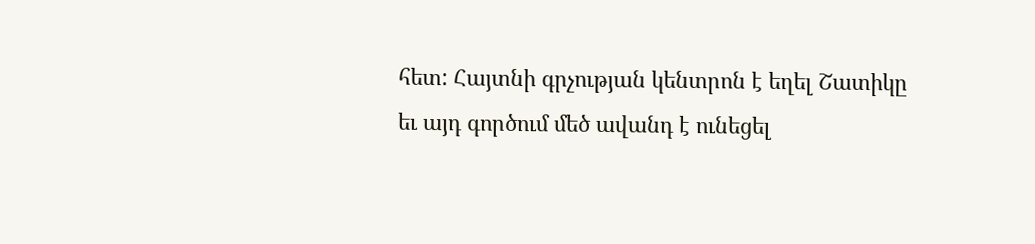հետ: Հայտնի գրչության կենտրոն է եղել Շատիկը եւ այդ գործում մեծ ավանդ է ունեցել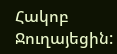Հակոբ Ջուղայեցին: